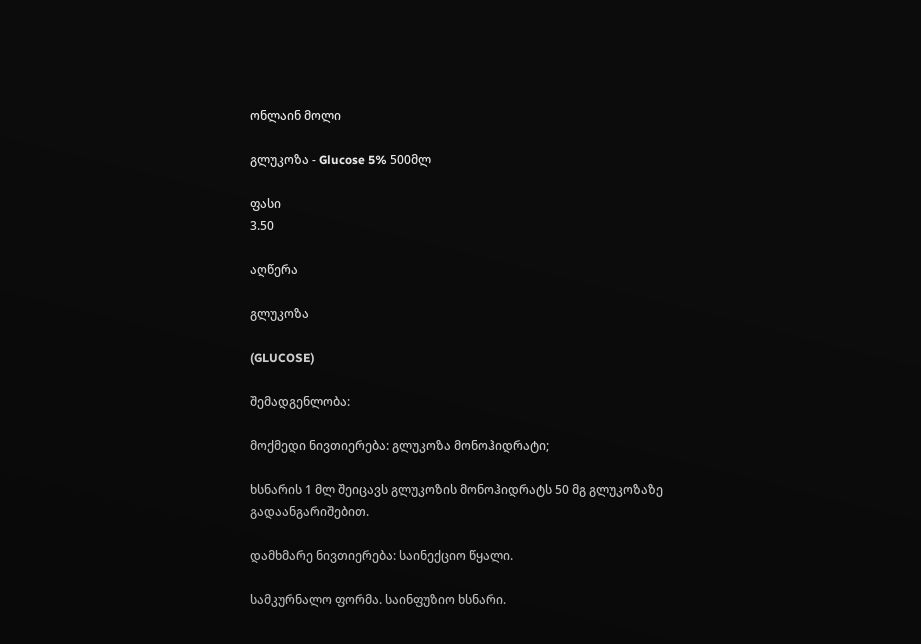ონლაინ მოლი

გლუკოზა - Glucose 5% 500მლ

ფასი
3.50

აღწერა

გლუკოზა

(GLUCOSE)

შემადგენლობა:

მოქმედი ნივთიერება: გლუკოზა მონოჰიდრატი;

ხსნარის 1 მლ შეიცავს გლუკოზის მონოჰიდრატს 50 მგ გლუკოზაზე გადაანგარიშებით.

დამხმარე ნივთიერება: საინექციო წყალი.

სამკურნალო ფორმა. საინფუზიო ხსნარი.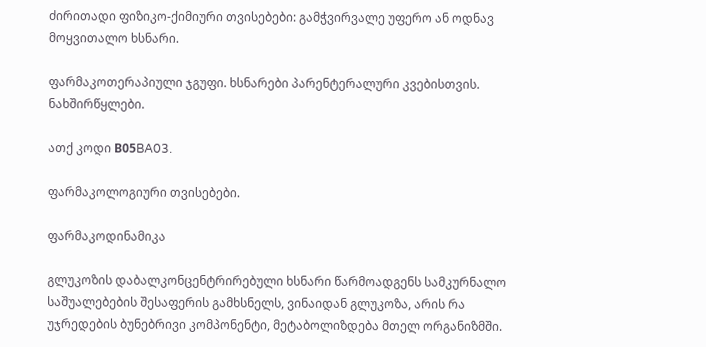ძირითადი ფიზიკო-ქიმიური თვისებები: გამჭვირვალე უფერო ან ოდნავ მოყვითალო ხსნარი.

ფარმაკოთერაპიული ჯგუფი. ხსნარები პარენტერალური კვებისთვის. ნახშირწყლები.

ათქ კოდი В05BA03.

ფარმაკოლოგიური თვისებები.

ფარმაკოდინამიკა

გლუკოზის დაბალკონცენტრირებული ხსნარი წარმოადგენს სამკურნალო საშუალებების შესაფერის გამხსნელს, ვინაიდან გლუკოზა, არის რა უჯრედების ბუნებრივი კომპონენტი, მეტაბოლიზდება მთელ ორგანიზმში.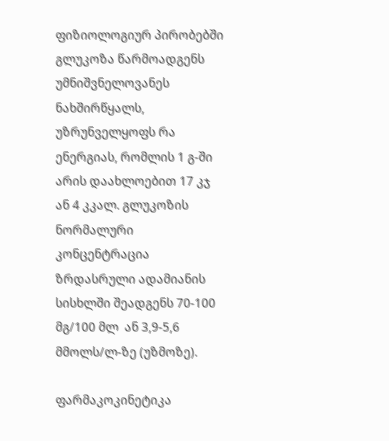ფიზიოლოგიურ პირობებში გლუკოზა წარმოადგენს უმნიშვნელოვანეს ნახშირწყალს, უზრუნველყოფს რა ენერგიას, რომლის 1 გ-ში არის დაახლოებით 17 კჯ ან 4 კკალ. გლუკოზის  ნორმალური კონცენტრაცია ზრდასრული ადამიანის სისხლში შეადგენს 70-100 მგ/100 მლ  ან 3,9-5,6 მმოლს/ლ-ზე (უზმოზე).

ფარმაკოკინეტიკა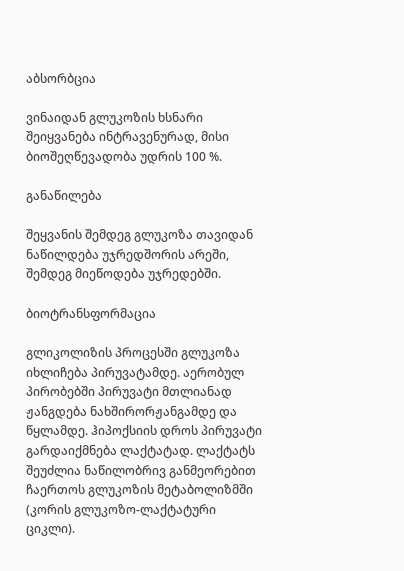აბსორბცია

ვინაიდან გლუკოზის ხსნარი შეიყვანება ინტრავენურად, მისი ბიოშეღწევადობა უდრის 100 %.

განაწილება

შეყვანის შემდეგ გლუკოზა თავიდან ნაწილდება უჯრედშორის არეში, შემდეგ მიეწოდება უჯრედებში.

ბიოტრანსფორმაცია

გლიკოლიზის პროცესში გლუკოზა იხლიჩება პირუვატამდე. აერობულ პირობებში პირუვატი მთლიანად ჟანგდება ნახშირორჟანგამდე და წყლამდე. ჰიპოქსიის დროს პირუვატი გარდაიქმნება ლაქტატად. ლაქტატს შეუძლია ნაწილობრივ განმეორებით ჩაერთოს გლუკოზის მეტაბოლიზმში (კორის გლუკოზო-ლაქტატური ციკლი).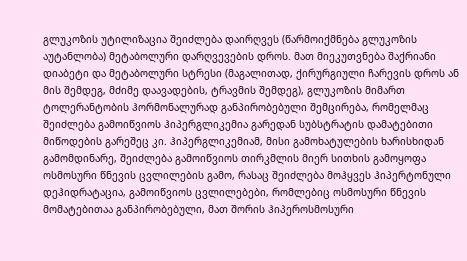გლუკოზის უტილიზაცია შეიძლება დაირღვეს (წარმოიქმნება გლუკოზის აუტანლობა) მეტაბოლური დარღვევების დროს. მათ მიეკუთვნება შაქრიანი დიაბეტი და მეტაბოლური სტრესი (მაგალითად, ქირურგიული ჩარევის დროს ან მის შემდეგ, მძიმე დაავადების, ტრავმის შემდეგ), გლუკოზის მიმართ ტოლერანტობის ჰორმონალურად განპირობებული შემცირება, რომელმაც შეიძლება გამოიწვიოს ჰიპერგლიკემია გარედან სუბსტრატის დამატებითი მიწოდების გარეშეც კი. ჰიპერგლიკემიამ, მისი გამოხატულების ხარისხიდან გამომდინარე, შეიძლება გამოიწვიოს თირკმლის მიერ სითხის გამოყოფა ოსმოსური წნევის ცვლილების გამო, რასაც შეიძლება მოჰყვეს ჰიპერტონული დეჰიდრატაცია, გამოიწვიოს ცვლილებები, რომლებიც ოსმოსური წნევის მომატებითაა განპირობებული, მათ შორის ჰიპეროსმოსური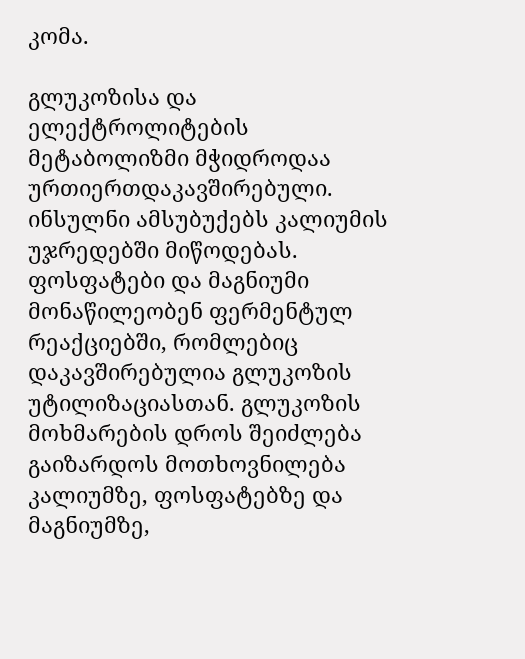კომა.

გლუკოზისა და ელექტროლიტების მეტაბოლიზმი მჭიდროდაა ურთიერთდაკავშირებული. ინსულნი ამსუბუქებს კალიუმის უჯრედებში მიწოდებას. ფოსფატები და მაგნიუმი მონაწილეობენ ფერმენტულ რეაქციებში, რომლებიც დაკავშირებულია გლუკოზის უტილიზაციასთან. გლუკოზის მოხმარების დროს შეიძლება გაიზარდოს მოთხოვნილება კალიუმზე, ფოსფატებზე და მაგნიუმზე,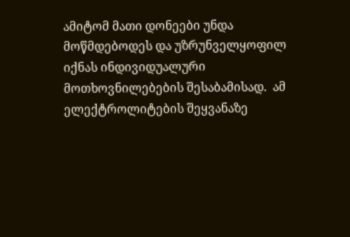ამიტომ მათი დონეები უნდა მოწმდებოდეს და უზრუნველყოფილ იქნას ინდივიდუალური მოთხოვნილებების შესაბამისად.  ამ ელექტროლიტების შეყვანაზე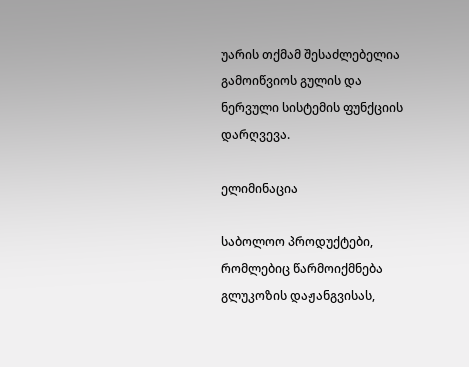უარის თქმამ შესაძლებელია გამოიწვიოს გულის და ნერვული სისტემის ფუნქციის დარღვევა.

ელიმინაცია

საბოლოო პროდუქტები, რომლებიც წარმოიქმნება გლუკოზის დაჟანგვისას,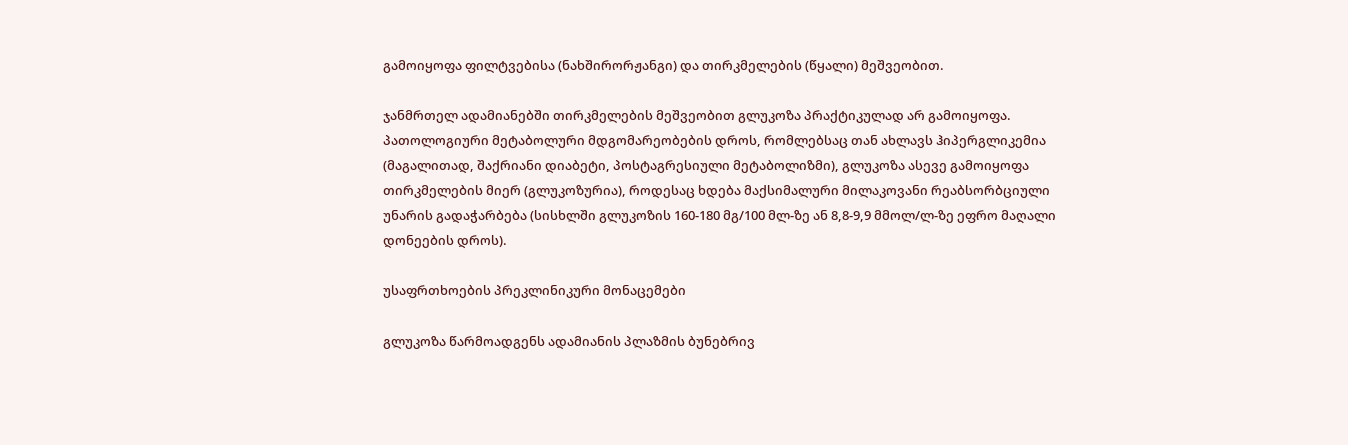გამოიყოფა ფილტვებისა (ნახშირორჟანგი) და თირკმელების (წყალი) მეშვეობით.

ჯანმრთელ ადამიანებში თირკმელების მეშვეობით გლუკოზა პრაქტიკულად არ გამოიყოფა. პათოლოგიური მეტაბოლური მდგომარეობების დროს, რომლებსაც თან ახლავს ჰიპერგლიკემია (მაგალითად, შაქრიანი დიაბეტი, პოსტაგრესიული მეტაბოლიზმი), გლუკოზა ასევე გამოიყოფა თირკმელების მიერ (გლუკოზურია), როდესაც ხდება მაქსიმალური მილაკოვანი რეაბსორბციული უნარის გადაჭარბება (სისხლში გლუკოზის 160-180 მგ/100 მლ-ზე ან 8,8-9,9 მმოლ/ლ-ზე ეფრო მაღალი დონეების დროს).

უსაფრთხოების პრეკლინიკური მონაცემები

გლუკოზა წარმოადგენს ადამიანის პლაზმის ბუნებრივ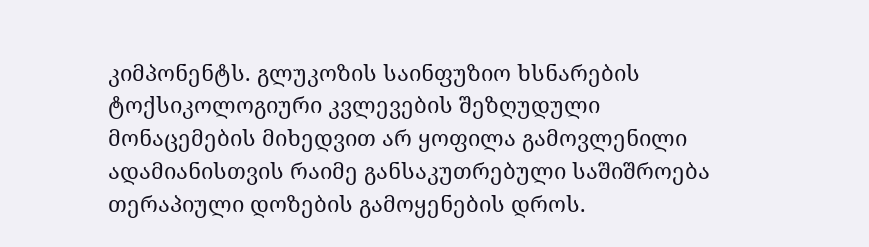კიმპონენტს. გლუკოზის საინფუზიო ხსნარების ტოქსიკოლოგიური კვლევების შეზღუდული მონაცემების მიხედვით არ ყოფილა გამოვლენილი ადამიანისთვის რაიმე განსაკუთრებული საშიშროება თერაპიული დოზების გამოყენების დროს.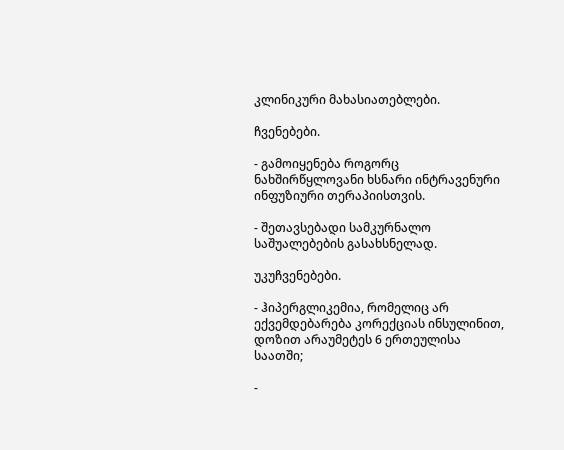კლინიკური მახასიათებლები.

ჩვენებები.

- გამოიყენება როგორც ნახშირწყლოვანი ხსნარი ინტრავენური ინფუზიური თერაპიისთვის.

- შეთავსებადი სამკურნალო საშუალებების გასახსნელად.

უკუჩვენებები.

- ჰიპერგლიკემია, რომელიც არ ექვემდებარება კორექციას ინსულინით, დოზით არაუმეტეს 6 ერთეულისა საათში;

-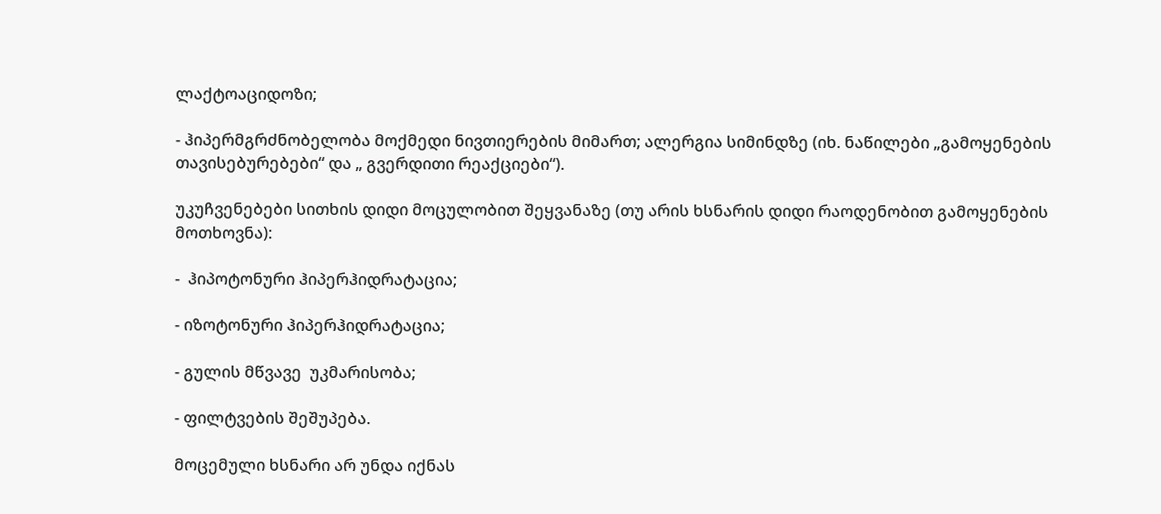ლაქტოაციდოზი;

- ჰიპერმგრძნობელობა მოქმედი ნივთიერების მიმართ; ალერგია სიმინდზე (იხ. ნაწილები „გამოყენების თავისებურებები“ და „ გვერდითი რეაქციები“).

უკუჩვენებები სითხის დიდი მოცულობით შეყვანაზე (თუ არის ხსნარის დიდი რაოდენობით გამოყენების მოთხოვნა):

-  ჰიპოტონური ჰიპერჰიდრატაცია;

- იზოტონური ჰიპერჰიდრატაცია;

- გულის მწვავე  უკმარისობა;

- ფილტვების შეშუპება.

მოცემული ხსნარი არ უნდა იქნას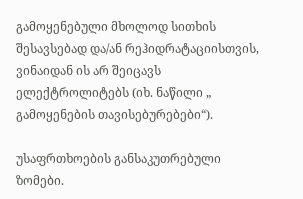გამოყენებული მხოლოდ სითხის შესავსებად და/ან რეჰიდრატაციისთვის, ვინაიდან ის არ შეიცავს ელექტროლიტებს (იხ. ნაწილი „ გამოყენების თავისებურებები“).

უსაფრთხოების განსაკუთრებული ზომები.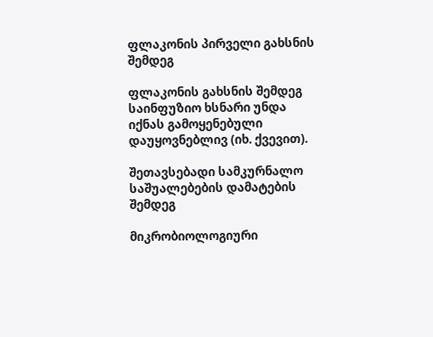ფლაკონის პირველი გახსნის შემდეგ

ფლაკონის გახსნის შემდეგ საინფუზიო ხსნარი უნდა იქნას გამოყენებული დაუყოვნებლივ (იხ. ქვევით).

შეთავსებადი სამკურნალო საშუალებების დამატების შემდეგ

მიკრობიოლოგიური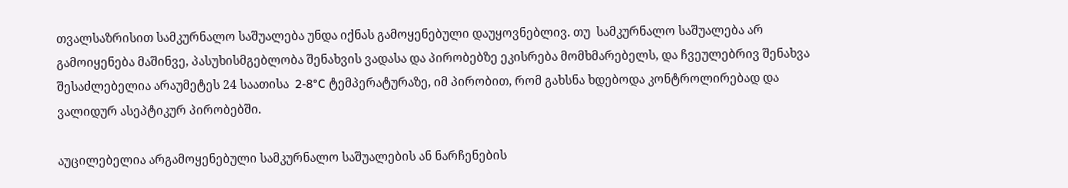თვალსაზრისით სამკურნალო საშუალება უნდა იქნას გამოყენებული დაუყოვნებლივ. თუ  სამკურნალო საშუალება არ  გამოიყენება მაშინვე, პასუხისმგებლობა შენახვის ვადასა და პირობებზე ეკისრება მომხმარებელს, და ჩვეულებრივ შენახვა შესაძლებელია არაუმეტეს 24 საათისა  2-8°C ტემპერატურაზე, იმ პირობით, რომ გახსნა ხდებოდა კონტროლირებად და ვალიდურ ასეპტიკურ პირობებში.

აუცილებელია არგამოყენებული სამკურნალო საშუალების ან ნარჩენების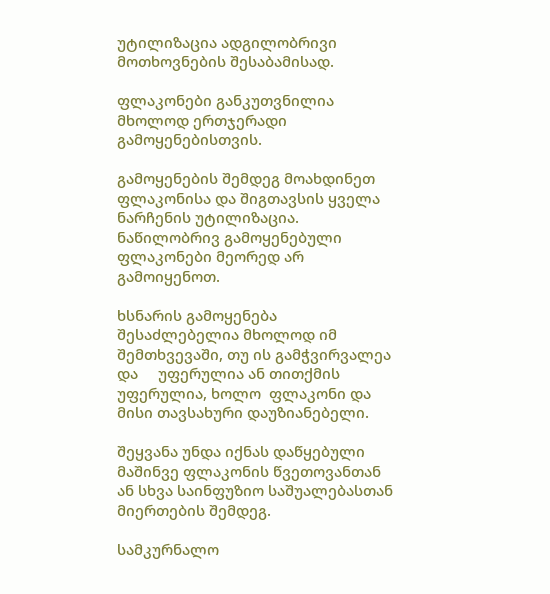უტილიზაცია ადგილობრივი მოთხოვნების შესაბამისად.

ფლაკონები განკუთვნილია  მხოლოდ ერთჯერადი გამოყენებისთვის.

გამოყენების შემდეგ მოახდინეთ ფლაკონისა და შიგთავსის ყველა ნარჩენის უტილიზაცია. ნაწილობრივ გამოყენებული ფლაკონები მეორედ არ გამოიყენოთ.

ხსნარის გამოყენება შესაძლებელია მხოლოდ იმ  შემთხვევაში, თუ ის გამჭვირვალეა და     უფერულია ან თითქმის უფერულია, ხოლო  ფლაკონი და მისი თავსახური დაუზიანებელი.

შეყვანა უნდა იქნას დაწყებული მაშინვე ფლაკონის წვეთოვანთან ან სხვა საინფუზიო საშუალებასთან მიერთების შემდეგ.

სამკურნალო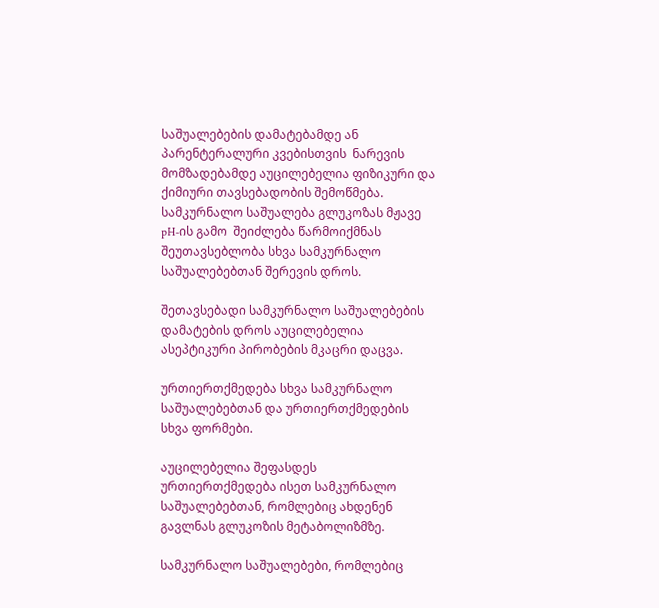საშუალებების დამატებამდე ან პარენტერალური კვებისთვის  ნარევის მომზადებამდე აუცილებელია ფიზიკური და ქიმიური თავსებადობის შემოწმება. სამკურნალო საშუალება გლუკოზას მჟავე  pH-ის გამო  შეიძლება წარმოიქმნას შეუთავსებლობა სხვა სამკურნალო საშუალებებთან შერევის დროს.

შეთავსებადი სამკურნალო საშუალებების დამატების დროს აუცილებელია ასეპტიკური პირობების მკაცრი დაცვა.

ურთიერთქმედება სხვა სამკურნალო საშუალებებთან და ურთიერთქმედების სხვა ფორმები.

აუცილებელია შეფასდეს  ურთიერთქმედება ისეთ სამკურნალო საშუალებებთან, რომლებიც ახდენენ გავლნას გლუკოზის მეტაბოლიზმზე.

სამკურნალო საშუალებები, რომლებიც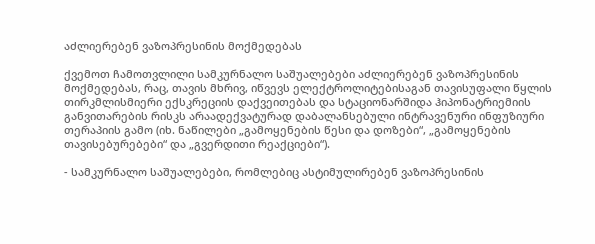აძლიერებენ ვაზოპრესინის მოქმედებას

ქვემოთ ჩამოთვლილი სამკურნალო საშუალებები აძლიერებენ ვაზოპრესინის მოქმედებას, რაც, თავის მხრივ, იწვევს ელექტროლიტებისაგან თავისუფალი წყლის თირკმლისმიერი ექსკრეციის დაქვეითებას და სტაციონარშიდა ჰიპონატრიემიის განვითარების რისკს არაადექვატურად დაბალანსებული ინტრავენური ინფუზიური თერაპიის გამო (იხ. ნაწილები „გამოყენების წესი და დოზები“, „გამოყენების თავისებურებები“ და „გვერდითი რეაქციები“).

- სამკურნალო საშუალებები, რომლებიც ასტიმულირებენ ვაზოპრესინის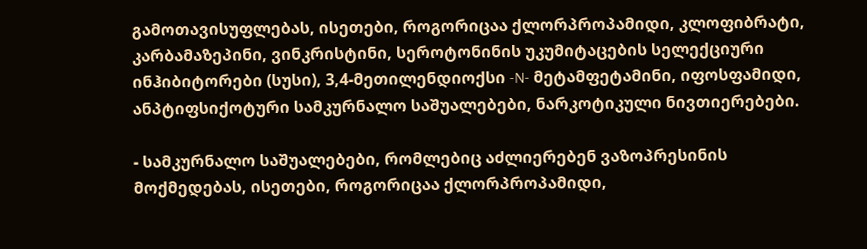გამოთავისუფლებას, ისეთები, როგორიცაა ქლორპროპამიდი, კლოფიბრატი, კარბამაზეპინი, ვინკრისტინი, სეროტონინის უკუმიტაცების სელექციური ინჰიბიტორები (სუსი), 3,4-მეთილენდიოქსი -N- მეტამფეტამინი, იფოსფამიდი, ანპტიფსიქოტური სამკურნალო საშუალებები, ნარკოტიკული ნივთიერებები.

- სამკურნალო საშუალებები, რომლებიც აძლიერებენ ვაზოპრესინის მოქმედებას, ისეთები, როგორიცაა ქლორპროპამიდი,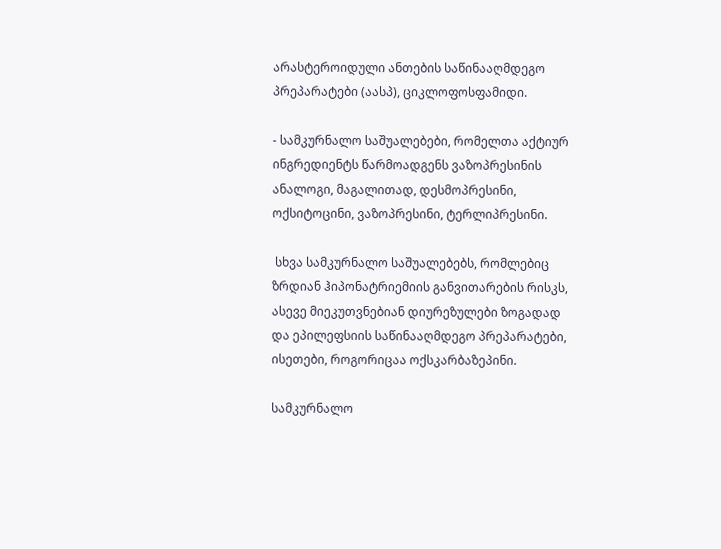არასტეროიდული ანთების საწინააღმდეგო პრეპარატები (აასპ), ციკლოფოსფამიდი.

- სამკურნალო საშუალებები, რომელთა აქტიურ  ინგრედიენტს წარმოადგენს ვაზოპრესინის ანალოგი, მაგალითად, დესმოპრესინი, ოქსიტოცინი, ვაზოპრესინი, ტერლიპრესინი.

 სხვა სამკურნალო საშუალებებს, რომლებიც ზრდიან ჰიპონატრიემიის განვითარების რისკს, ასევე მიეკუთვნებიან დიურეზულები ზოგადად და ეპილეფსიის საწინააღმდეგო პრეპარატები, ისეთები, როგორიცაა ოქსკარბაზეპინი.

სამკურნალო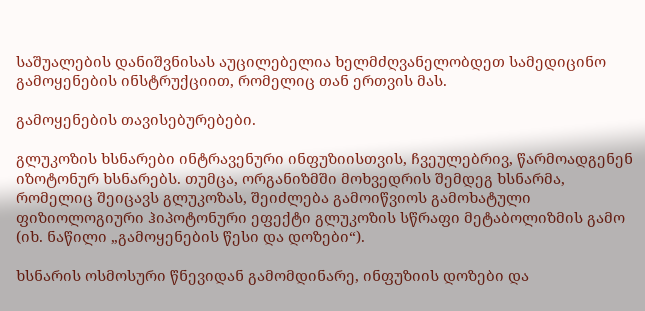საშუალების დანიშვნისას აუცილებელია ხელმძღვანელობდეთ სამედიცინო გამოყენების ინსტრუქციით, რომელიც თან ერთვის მას.

გამოყენების თავისებურებები.

გლუკოზის ხსნარები ინტრავენური ინფუზიისთვის, ჩვეულებრივ, წარმოადგენენ იზოტონურ ხსნარებს. თუმცა, ორგანიზმში მოხვედრის შემდეგ ხსნარმა, რომელიც შეიცავს გლუკოზას, შეიძლება გამოიწვიოს გამოხატული ფიზიოლოგიური ჰიპოტონური ეფექტი გლუკოზის სწრაფი მეტაბოლიზმის გამო (იხ. ნაწილი „გამოყენების წესი და დოზები“).

ხსნარის ოსმოსური წნევიდან გამომდინარე, ინფუზიის დოზები და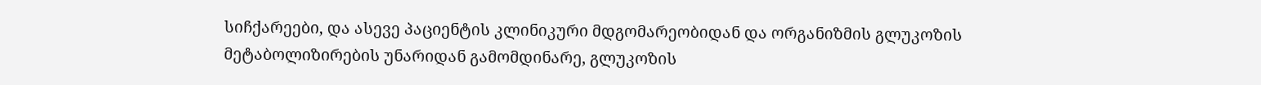სიჩქარეები, და ასევე პაციენტის კლინიკური მდგომარეობიდან და ორგანიზმის გლუკოზის მეტაბოლიზირების უნარიდან გამომდინარე, გლუკოზის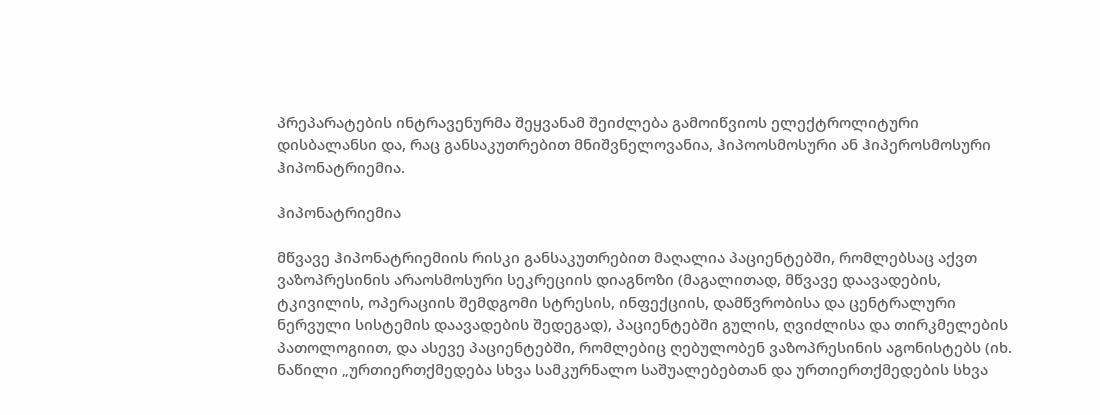პრეპარატების ინტრავენურმა შეყვანამ შეიძლება გამოიწვიოს ელექტროლიტური დისბალანსი და, რაც განსაკუთრებით მნიშვნელოვანია, ჰიპოოსმოსური ან ჰიპეროსმოსური ჰიპონატრიემია.

ჰიპონატრიემია

მწვავე ჰიპონატრიემიის რისკი განსაკუთრებით მაღალია პაციენტებში, რომლებსაც აქვთ ვაზოპრესინის არაოსმოსური სეკრეციის დიაგნოზი (მაგალითად, მწვავე დაავადების, ტკივილის, ოპერაციის შემდგომი სტრესის, ინფექციის, დამწვრობისა და ცენტრალური ნერვული სისტემის დაავადების შედეგად), პაციენტებში გულის, ღვიძლისა და თირკმელების პათოლოგიით, და ასევე პაციენტებში, რომლებიც ღებულობენ ვაზოპრესინის აგონისტებს (იხ. ნაწილი „ურთიერთქმედება სხვა სამკურნალო საშუალებებთან და ურთიერთქმედების სხვა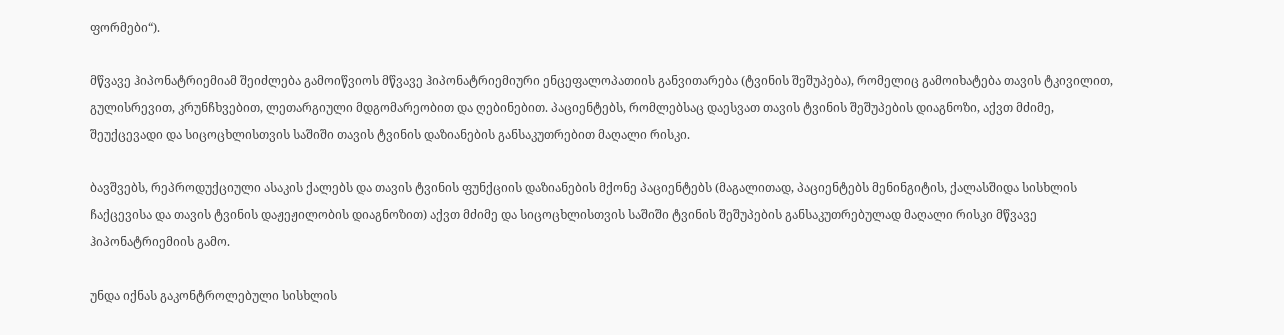ფორმები“).

მწვავე ჰიპონატრიემიამ შეიძლება გამოიწვიოს მწვავე ჰიპონატრიემიური ენცეფალოპათიის განვითარება (ტვინის შეშუპება), რომელიც გამოიხატება თავის ტკივილით, გულისრევით, კრუნჩხვებით, ლეთარგიული მდგომარეობით და ღებინებით. პაციენტებს, რომლებსაც დაესვათ თავის ტვინის შეშუპების დიაგნოზი, აქვთ მძიმე, შეუქცევადი და სიცოცხლისთვის საშიში თავის ტვინის დაზიანების განსაკუთრებით მაღალი რისკი.

ბავშვებს, რეპროდუქციული ასაკის ქალებს და თავის ტვინის ფუნქციის დაზიანების მქონე პაციენტებს (მაგალითად, პაციენტებს მენინგიტის, ქალასშიდა სისხლის ჩაქცევისა და თავის ტვინის დაჟეჟილობის დიაგნოზით) აქვთ მძიმე და სიცოცხლისთვის საშიში ტვინის შეშუპების განსაკუთრებულად მაღალი რისკი მწვავე ჰიპონატრიემიის გამო.

უნდა იქნას გაკონტროლებული სისხლის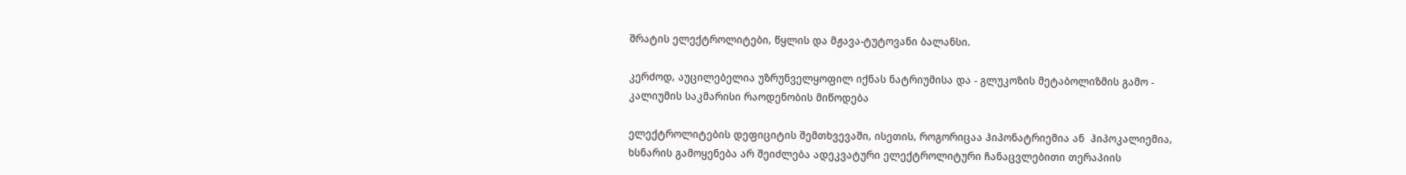შრატის ელექტროლიტები, წყლის და მჟავა-ტუტოვანი ბალანსი.

კერძოდ, აუცილებელია უზრუნველყოფილ იქნას ნატრიუმისა და - გლუკოზის მეტაბოლიზმის გამო - კალიუმის საკმარისი რაოდენობის მიწოდება

ელექტროლიტების დეფიციტის შემთხვევაში, ისეთის, როგორიცაა ჰიპონატრიემია ან  ჰიპოკალიემია, ხსნარის გამოყენება არ შეიძლება ადეკვატური ელექტროლიტური ჩანაცვლებითი თერაპიის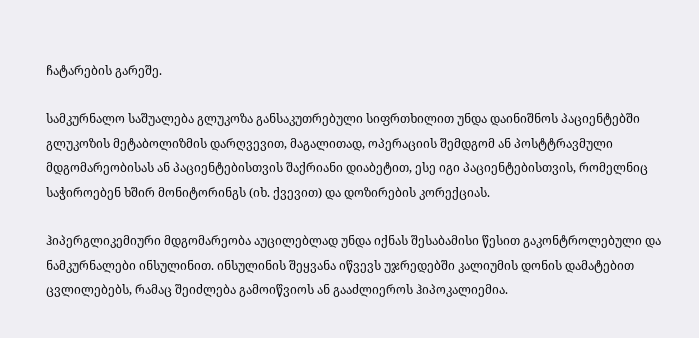ჩატარების გარეშე.

სამკურნალო საშუალება გლუკოზა განსაკუთრებული სიფრთხილით უნდა დაინიშნოს პაციენტებში გლუკოზის მეტაბოლიზმის დარღვევით, მაგალითად, ოპერაციის შემდგომ ან პოსტტრავმული მდგომარეობისას ან პაციენტებისთვის შაქრიანი დიაბეტით, ესე იგი პაციენტებისთვის, რომელნიც საჭიროებენ ხშირ მონიტორინგს (იხ. ქვევით) და დოზირების კორექციას.

ჰიპერგლიკემიური მდგომარეობა აუცილებლად უნდა იქნას შესაბამისი წესით გაკონტროლებული და ნამკურნალები ინსულინით. ინსულინის შეყვანა იწვევს უჯრედებში კალიუმის დონის დამატებით ცვლილებებს, რამაც შეიძლება გამოიწვიოს ან გააძლიეროს ჰიპოკალიემია.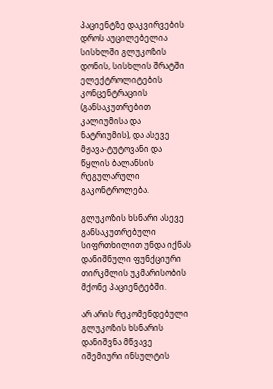პაციენტზე დაკვირვების დროს აუცილებელია სისხლში გლუკოზის დონის, სისხლის შრატში ელექტროლიტების კონცენტრაციის (განსაკუთრებით კალიუმისა და ნატრიუმის), და ასევე მჟავა-ტუტოვანი და წყლის ბალანსის  რეგულარული გაკონტროლება.

გლუკოზის ხსნარი ასევე განსაკუთრებული სიფრთხილით უნდა იქნას  დანიშნული ფუნქციური თირკმლის უკმარისობის მქონე პაციენტებში.

არ არის რეკომენდებული გლუკოზის ხსნარის დანიშვნა მწვავე იშემიური ინსულტის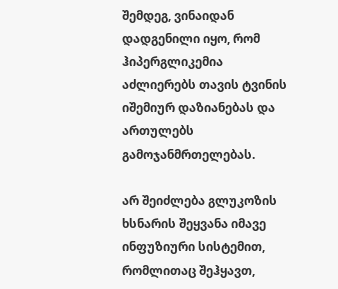შემდეგ, ვინაიდან დადგენილი იყო, რომ ჰიპერგლიკემია აძლიერებს თავის ტვინის იშემიურ დაზიანებას და ართულებს გამოჯანმრთელებას.

არ შეიძლება გლუკოზის ხსნარის შეყვანა იმავე ინფუზიური სისტემით, რომლითაც შეჰყავთ,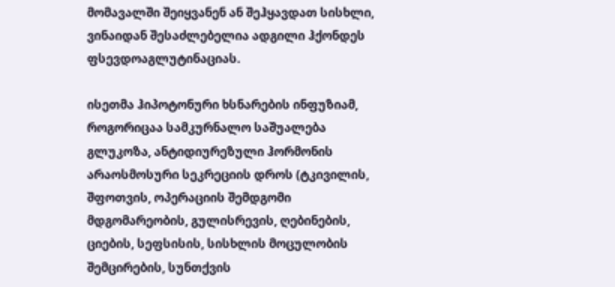მომავალში შეიყვანენ ან შეჰყავდათ სისხლი, ვინაიდან შესაძლებელია ადგილი ჰქონდეს ფსევდოაგლუტინაციას.

ისეთმა ჰიპოტონური ხსნარების ინფუზიამ, როგორიცაა სამკურნალო საშუალება გლუკოზა, ანტიდიურეზული ჰორმონის არაოსმოსური სეკრეციის დროს (ტკივილის, შფოთვის, ოპერაციის შემდგომი მდგომარეობის, გულისრევის, ღებინების, ციების, სეფსისის, სისხლის მოცულობის შემცირების, სუნთქვის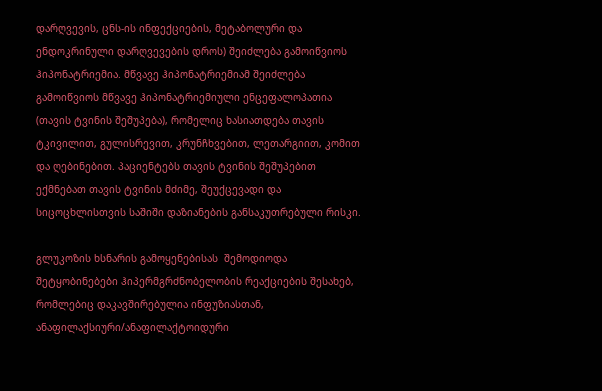დარღვევის, ცნს-ის ინფექციების, მეტაბოლური და ენდოკრინული დარღვევების დროს) შეიძლება გამოიწვიოს ჰიპონატრიემია. მწვავე ჰიპონატრიემიამ შეიძლება გამოიწვიოს მწვავე ჰიპონატრიემიული ენცეფალოპათია (თავის ტვინის შეშუპება), რომელიც ხასიათდება თავის ტკივილით, გულისრევით, კრუნჩხვებით, ლეთარგიით, კომით და ღებინებით. პაციენტებს თავის ტვინის შეშუპებით ექმნებათ თავის ტვინის მძიმე, შეუქცევადი და სიცოცხლისთვის საშიში დაზიანების განსაკუთრებული რისკი.

გლუკოზის ხსნარის გამოყენებისას  შემოდიოდა შეტყობინებები ჰიპერმგრძნობელობის რეაქციების შესახებ, რომლებიც დაკავშირებულია ინფუზიასთან, ანაფილაქსიური/ანაფილაქტოიდური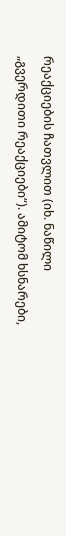რეაქციების ჩათვლით (იხ. ნაწილი „გვერდითი რეაქციები“). ამიტომ ხსნარები,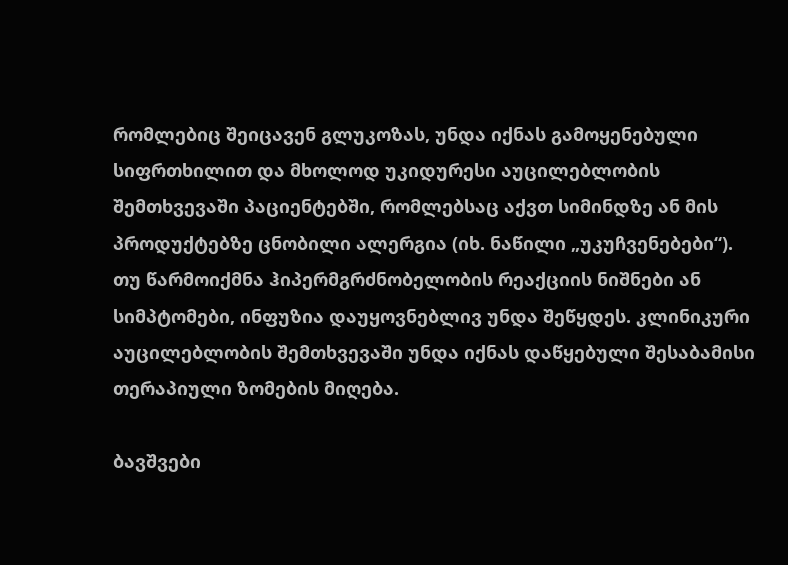რომლებიც შეიცავენ გლუკოზას, უნდა იქნას გამოყენებული სიფრთხილით და მხოლოდ უკიდურესი აუცილებლობის შემთხვევაში პაციენტებში, რომლებსაც აქვთ სიმინდზე ან მის პროდუქტებზე ცნობილი ალერგია (იხ. ნაწილი „უკუჩვენებები“).  თუ წარმოიქმნა ჰიპერმგრძნობელობის რეაქციის ნიშნები ან სიმპტომები, ინფუზია დაუყოვნებლივ უნდა შეწყდეს. კლინიკური აუცილებლობის შემთხვევაში უნდა იქნას დაწყებული შესაბამისი თერაპიული ზომების მიღება.

ბავშვები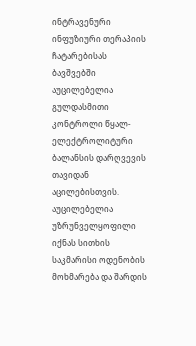ინტრავენური ინფუზიური თერაპიის ჩატარებისას ბავშვებში აუცილებელია გულდასმითი კონტროლი წყალ-ელექტროლიტური ბალანსის დარღვევის თავიდან აცილებისთვის. აუცილებელია უზრუნველყოფილი იქნას სითხის საკმარისი ოდენობის მოხმარება და შარდის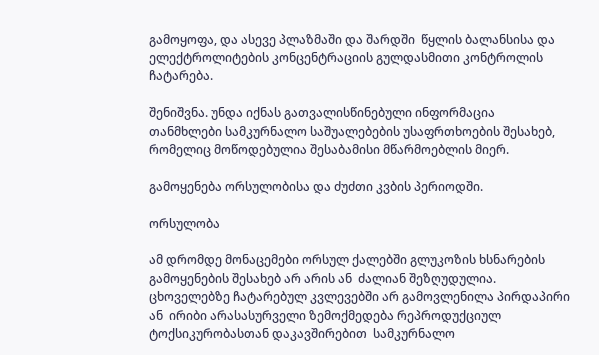გამოყოფა, და ასევე პლაზმაში და შარდში  წყლის ბალანსისა და ელექტროლიტების კონცენტრაციის გულდასმითი კონტროლის ჩატარება.

შენიშვნა. უნდა იქნას გათვალისწინებული ინფორმაცია  თანმხლები სამკურნალო საშუალებების უსაფრთხოების შესახებ, რომელიც მოწოდებულია შესაბამისი მწარმოებლის მიერ.

გამოყენება ორსულობისა და ძუძთი კვბის პერიოდში.

ორსულობა

ამ დრომდე მონაცემები ორსულ ქალებში გლუკოზის ხსნარების გამოყენების შესახებ არ არის ან  ძალიან შეზღუდულია. ცხოველებზე ჩატარებულ კვლევებში არ გამოვლენილა პირდაპირი ან  ირიბი არასასურველი ზემოქმედება რეპროდუქციულ ტოქსიკურობასთან დაკავშირებით  სამკურნალო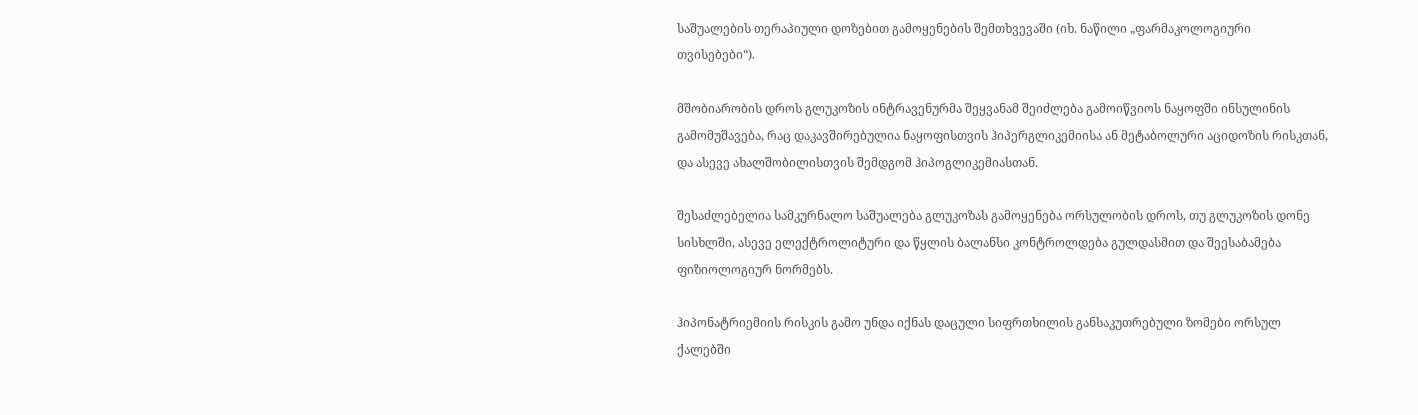საშუალების თერაპიული დოზებით გამოყენების შემთხვევაში (იხ. ნაწილი „ფარმაკოლოგიური თვისებები“).

მშობიარობის დროს გლუკოზის ინტრავენურმა შეყვანამ შეიძლება გამოიწვიოს ნაყოფში ინსულინის გამომუშავება, რაც დაკავშირებულია ნაყოფისთვის ჰიპერგლიკემიისა ან მეტაბოლური აციდოზის რისკთან, და ასევე ახალშობილისთვის შემდგომ ჰიპოგლიკემიასთან.

შესაძლებელია სამკურნალო საშუალება გლუკოზას გამოყენება ორსულობის დროს, თუ გლუკოზის დონე სისხლში, ასევე ელექტროლიტური და წყლის ბალანსი კონტროლდება გულდასმით და შეესაბამება ფიზიოლოგიურ ნორმებს.

ჰიპონატრიემიის რისკის გამო უნდა იქნას დაცული სიფრთხილის განსაკუთრებული ზომები ორსულ ქალებში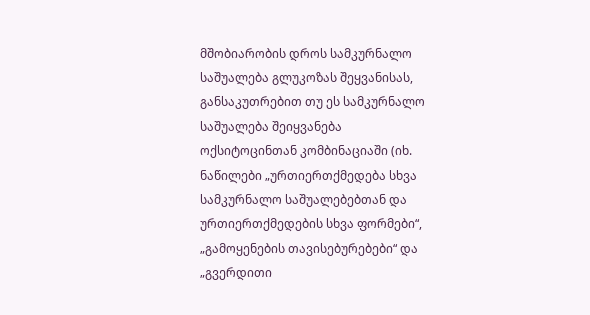მშობიარობის დროს სამკურნალო საშუალება გლუკოზას შეყვანისას, განსაკუთრებით თუ ეს სამკურნალო საშუალება შეიყვანება ოქსიტოცინთან კომბინაციაში (იხ. ნაწილები „ურთიერთქმედება სხვა სამკურნალო საშუალებებთან და ურთიერთქმედების სხვა ფორმები“, „გამოყენების თავისებურებები“ და „გვერდითი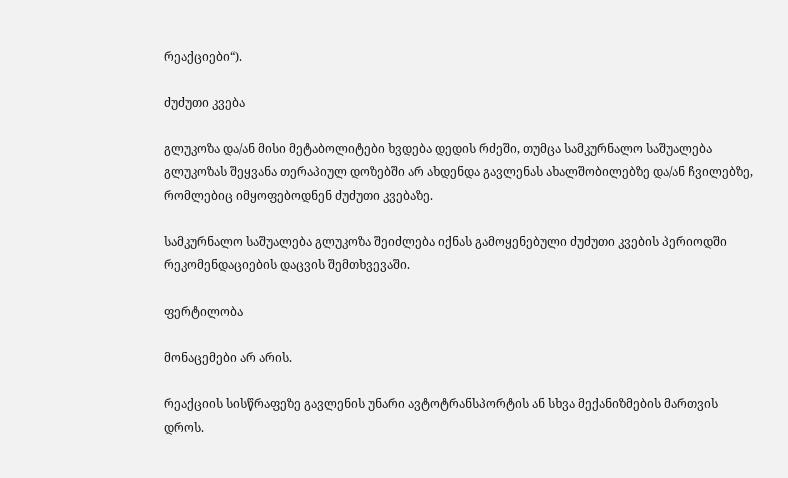რეაქციები“).

ძუძუთი კვება

გლუკოზა და/ან მისი მეტაბოლიტები ხვდება დედის რძეში, თუმცა სამკურნალო საშუალება გლუკოზას შეყვანა თერაპიულ დოზებში არ ახდენდა გავლენას ახალშობილებზე და/ან ჩვილებზე, რომლებიც იმყოფებოდნენ ძუძუთი კვებაზე.

სამკურნალო საშუალება გლუკოზა შეიძლება იქნას გამოყენებული ძუძუთი კვების პერიოდში რეკომენდაციების დაცვის შემთხვევაში.

ფერტილობა

მონაცემები არ არის.

რეაქციის სისწრაფეზე გავლენის უნარი ავტოტრანსპორტის ან სხვა მექანიზმების მართვის დროს.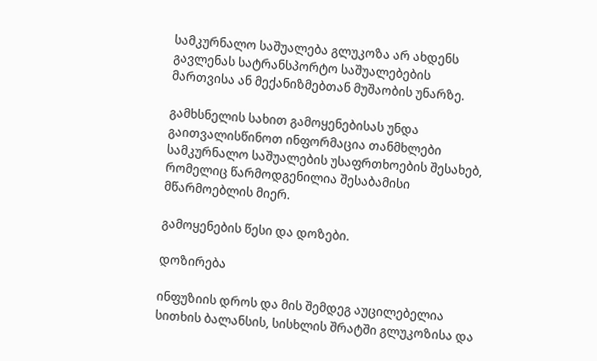სამკურნალო საშუალება გლუკოზა არ ახდენს გავლენას სატრანსპორტო საშუალებების მართვისა ან მექანიზმებთან მუშაობის უნარზე.

გამხსნელის სახით გამოყენებისას უნდა გაითვალისწინოთ ინფორმაცია თანმხლები სამკურნალო საშუალების უსაფრთხოების შესახებ, რომელიც წარმოდგენილია შესაბამისი მწარმოებლის მიერ.

გამოყენების წესი და დოზები.

დოზირება

ინფუზიის დროს და მის შემდეგ აუცილებელია სითხის ბალანსის, სისხლის შრატში გლუკოზისა და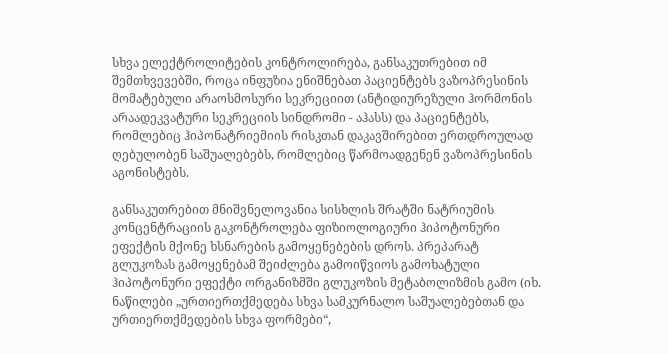სხვა ელექტროლიტების კონტროლირება, განსაკუთრებით იმ შემთხვევებში, როცა ინფუზია ენიშნებათ პაციენტებს ვაზოპრესინის მომატებული არაოსმოსური სეკრეციით (ანტიდიურეზული ჰორმონის არაადეკვატური სეკრეციის სინდრომი - აჰასს) და პაციენტებს, რომლებიც ჰიპონატრიემიის რისკთან დაკავშირებით ერთდროულად ღებულობენ საშუალებებს, რომლებიც წარმოადგენენ ვაზოპრესინის აგონისტებს.

განსაკუთრებით მნიშვნელოვანია სისხლის შრატში ნატრიუმის კონცენტრაციის გაკონტროლება ფიზიოლოგიური ჰიპოტონური ეფექტის მქონე ხსნარების გამოყენებების დროს. პრეპარატ გლუკოზას გამოყენებამ შეიძლება გამოიწვიოს გამოხატული ჰიპოტონური ეფექტი ორგანიზმში გლუკოზის მეტაბოლიზმის გამო (იხ. ნაწილები „ურთიერთქმედება სხვა სამკურნალო საშუალებებთან და ურთიერთქმედების სხვა ფორმები“,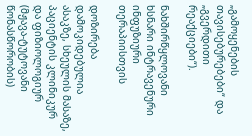„გამოყენების თავისებურებები“ და „გვერდითი რეაქციები“).

ნახშირწყლოვანი ხსნარი ინტრავენური ინფუზიური თერაპიისთვის

დოზირება დამოკიდებულია ასაკზე, სხეულის მასაზე, პაციენტის კლინიკურ და ფიზიოლოგიურ (მჟავა-ტუტოვანი წონასწორობის)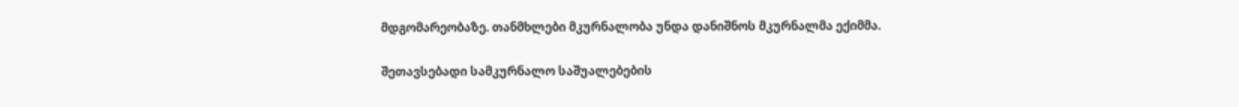მდგომარეობაზე. თანმხლები მკურნალობა უნდა დანიშნოს მკურნალმა ექიმმა.

შეთავსებადი სამკურნალო საშუალებების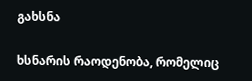გახსნა

ხსნარის რაოდენობა, რომელიც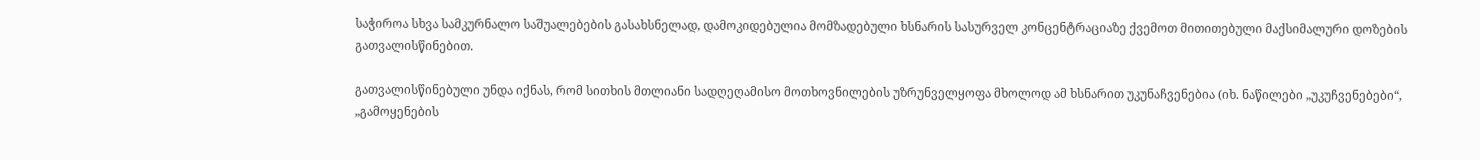საჭიროა სხვა სამკურნალო საშუალებების გასახსნელად, დამოკიდებულია მომზადებული ხსნარის სასურველ კონცენტრაციაზე ქვემოთ მითითებული მაქსიმალური დოზების გათვალისწინებით.

გათვალისწინებული უნდა იქნას, რომ სითხის მთლიანი სადღეღამისო მოთხოვნილების უზრუნველყოფა მხოლოდ ამ ხსნარით უკუნაჩვენებია (იხ. ნაწილები „უკუჩვენებები“, „გამოყენების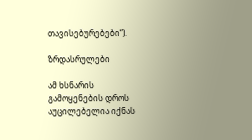თავისებურებები“).

ზრდასრულები

ამ ხსნარის გამოყენების დროს აუცილებელია იქნას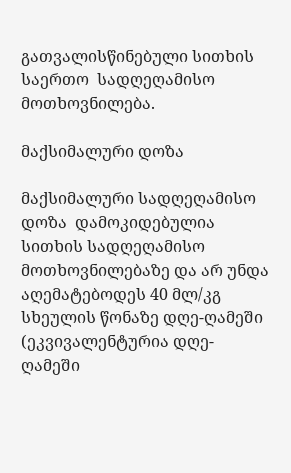გათვალისწინებული სითხის საერთო  სადღეღამისო მოთხოვნილება.

მაქსიმალური დოზა

მაქსიმალური სადღეღამისო დოზა  დამოკიდებულია სითხის სადღეღამისო მოთხოვნილებაზე და არ უნდა აღემატებოდეს 40 მლ/კგ სხეულის წონაზე დღე-ღამეში (ეკვივალენტურია დღე-ღამეში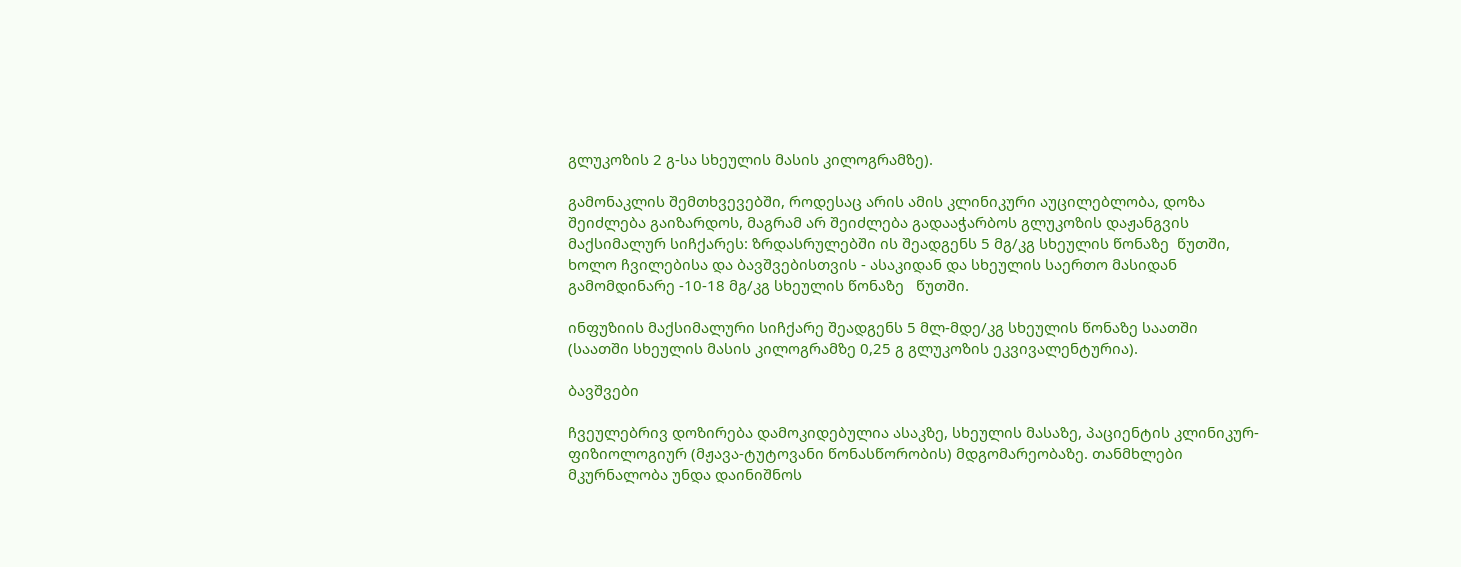გლუკოზის 2 გ-სა სხეულის მასის კილოგრამზე).

გამონაკლის შემთხვევებში, როდესაც არის ამის კლინიკური აუცილებლობა, დოზა შეიძლება გაიზარდოს, მაგრამ არ შეიძლება გადააჭარბოს გლუკოზის დაჟანგვის მაქსიმალურ სიჩქარეს: ზრდასრულებში ის შეადგენს 5 მგ/კგ სხეულის წონაზე  წუთში, ხოლო ჩვილებისა და ბავშვებისთვის - ასაკიდან და სხეულის საერთო მასიდან გამომდინარე -10-18 მგ/კგ სხეულის წონაზე   წუთში.

ინფუზიის მაქსიმალური სიჩქარე შეადგენს 5 მლ-მდე/კგ სხეულის წონაზე საათში (საათში სხეულის მასის კილოგრამზე 0,25 გ გლუკოზის ეკვივალენტურია).

ბავშვები

ჩვეულებრივ დოზირება დამოკიდებულია ასაკზე, სხეულის მასაზე, პაციენტის კლინიკურ-ფიზიოლოგიურ (მჟავა-ტუტოვანი წონასწორობის) მდგომარეობაზე. თანმხლები მკურნალობა უნდა დაინიშნოს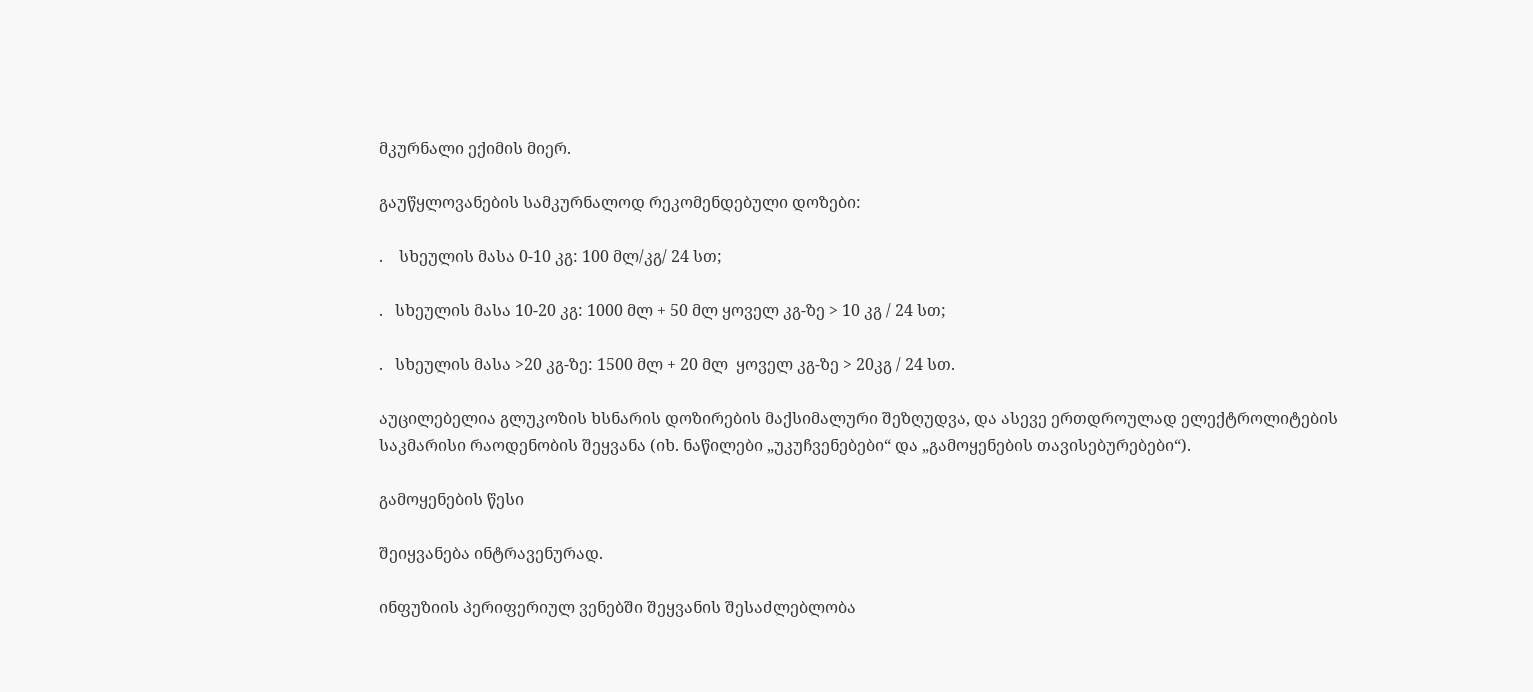მკურნალი ექიმის მიერ.

გაუწყლოვანების სამკურნალოდ რეკომენდებული დოზები:

.    სხეულის მასა 0-10 კგ: 100 მლ/კგ/ 24 სთ;

.   სხეულის მასა 10-20 კგ: 1000 მლ + 50 მლ ყოველ კგ-ზე > 10 კგ / 24 სთ;

.   სხეულის მასა >20 კგ-ზე: 1500 მლ + 20 მლ  ყოველ კგ-ზე > 20კგ / 24 სთ.

აუცილებელია გლუკოზის ხსნარის დოზირების მაქსიმალური შეზღუდვა, და ასევე ერთდროულად ელექტროლიტების საკმარისი რაოდენობის შეყვანა (იხ. ნაწილები „უკუჩვენებები“ და „გამოყენების თავისებურებები“).

გამოყენების წესი

შეიყვანება ინტრავენურად.

ინფუზიის პერიფერიულ ვენებში შეყვანის შესაძლებლობა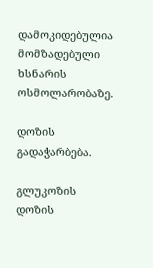დამოკიდებულია მომზადებული ხსნარის ოსმოლარობაზე.

დოზის გადაჭარბება.

გლუკოზის დოზის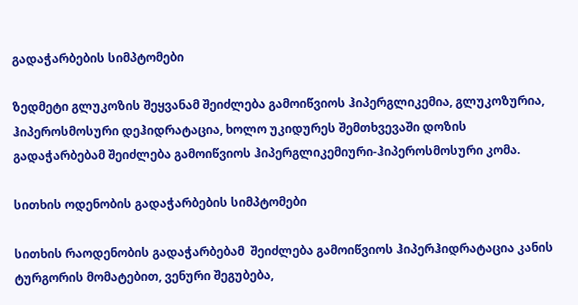გადაჭარბების სიმპტომები

ზედმეტი გლუკოზის შეყვანამ შეიძლება გამოიწვიოს ჰიპერგლიკემია, გლუკოზურია, ჰიპეროსმოსური დეჰიდრატაცია, ხოლო უკიდურეს შემთხვევაში დოზის გადაჭარბებამ შეიძლება გამოიწვიოს ჰიპერგლიკემიური-ჰიპეროსმოსური კომა.

სითხის ოდენობის გადაჭარბების სიმპტომები

სითხის რაოდენობის გადაჭარბებამ  შეიძლება გამოიწვიოს ჰიპერჰიდრატაცია კანის ტურგორის მომატებით, ვენური შეგუბება,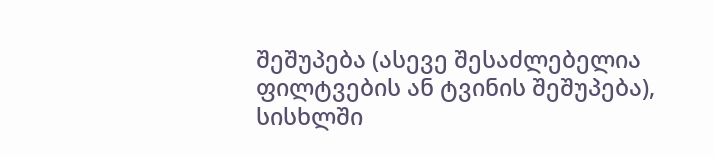შეშუპება (ასევე შესაძლებელია ფილტვების ან ტვინის შეშუპება), სისხლში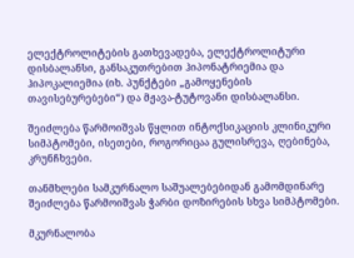ელექტროლიტების გათხევადება, ელექტროლიტური დისბალანსი, განსაკუთრებით ჰიპონატრიემია და ჰიპოკალიემია (იხ. პუნქტები „გამოყენების თავისებურებები“) და მჟავა-ტუტოვანი დისბალანსი.

შეიძლება წარმოიშვას წყლით ინტოქსიკაციის კლინიკური სიმპტომები, ისეთები, როგორიცაა გულისრევა, ღებინება,  კრუნჩხვები.

თანმხლები სამკურნალო საშუალებებიდან გამომდინარე შეიძლება წარმოიშვას ჭარბი დოზირების სხვა სიმპტომები.

მკურნალობა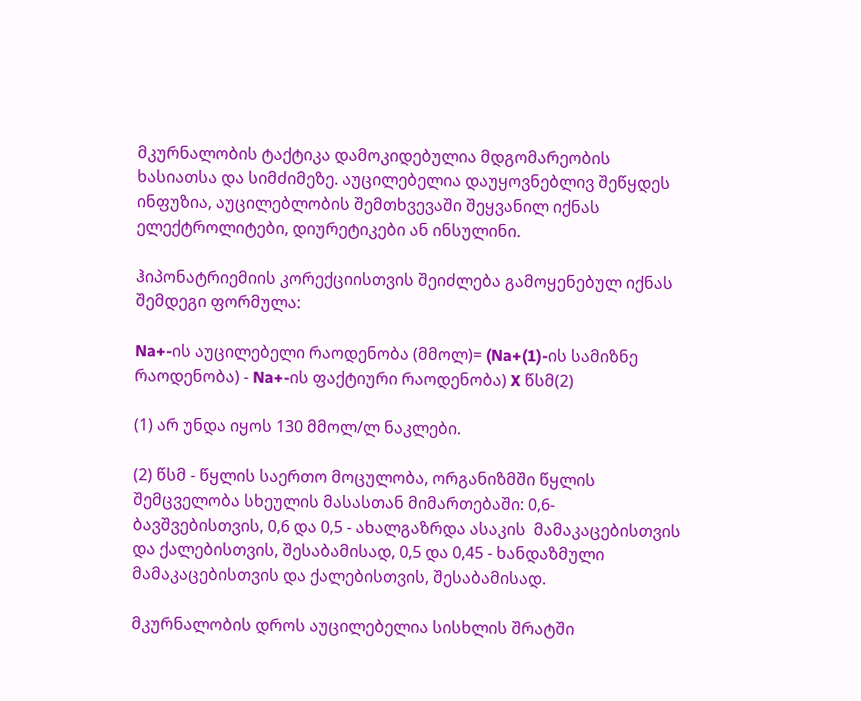მკურნალობის ტაქტიკა დამოკიდებულია მდგომარეობის ხასიათსა და სიმძიმეზე. აუცილებელია დაუყოვნებლივ შეწყდეს ინფუზია, აუცილებლობის შემთხვევაში შეყვანილ იქნას ელექტროლიტები, დიურეტიკები ან ინსულინი.

ჰიპონატრიემიის კორექციისთვის შეიძლება გამოყენებულ იქნას შემდეგი ფორმულა:

Na+-ის აუცილებელი რაოდენობა (მმოლ)= (Na+(1)-ის სამიზნე რაოდენობა) - Na+-ის ფაქტიური რაოდენობა) X წსმ(2)

(1) არ უნდა იყოს 130 მმოლ/ლ ნაკლები.

(2) წსმ - წყლის საერთო მოცულობა, ორგანიზმში წყლის შემცველობა სხეულის მასასთან მიმართებაში: 0,6-ბავშვებისთვის, 0,6 და 0,5 - ახალგაზრდა ასაკის  მამაკაცებისთვის და ქალებისთვის, შესაბამისად, 0,5 და 0,45 - ხანდაზმული მამაკაცებისთვის და ქალებისთვის, შესაბამისად.

მკურნალობის დროს აუცილებელია სისხლის შრატში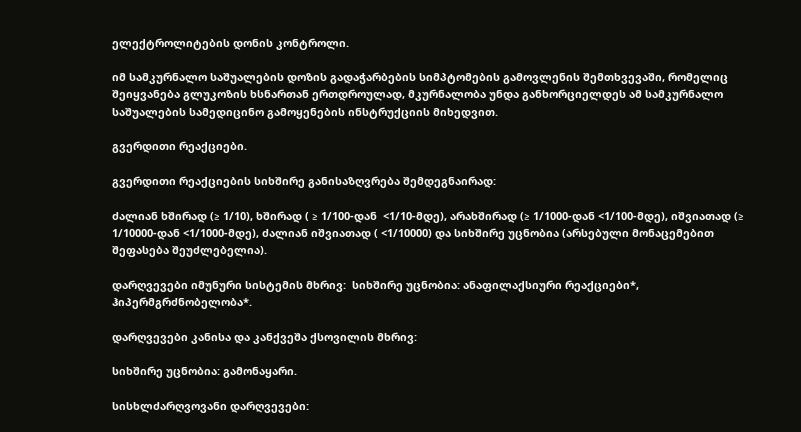ელექტროლიტების დონის კონტროლი.

იმ სამკურნალო საშუალების დოზის გადაჭარბების სიმპტომების გამოვლენის შემთხვევაში, რომელიც შეიყვანება გლუკოზის ხსნართან ერთდროულად, მკურნალობა უნდა განხორციელდეს ამ სამკურნალო საშუალების სამედიცინო გამოყენების ინსტრუქციის მიხედვით.

გვერდითი რეაქციები.

გვერდითი რეაქციების სიხშირე განისაზღვრება შემდეგნაირად:

ძალიან ხშირად (≥ 1/10), ხშირად ( ≥ 1/100-დან  <1/10-მდე), არახშირად (≥ 1/1000-დან <1/100-მდე), იშვიათად (≥ 1/10000-დან <1/1000-მდე), ძალიან იშვიათად ( <1/10000) და სიხშირე უცნობია (არსებული მონაცემებით შეფასება შეუძლებელია).

დარღვევები იმუნური სისტემის მხრივ:  სიხშირე უცნობია: ანაფილაქსიური რეაქციები*, ჰიპერმგრძნობელობა*.

დარღვევები კანისა და კანქვეშა ქსოვილის მხრივ:

სიხშირე უცნობია: გამონაყარი.

სისხლძარღვოვანი დარღვევები: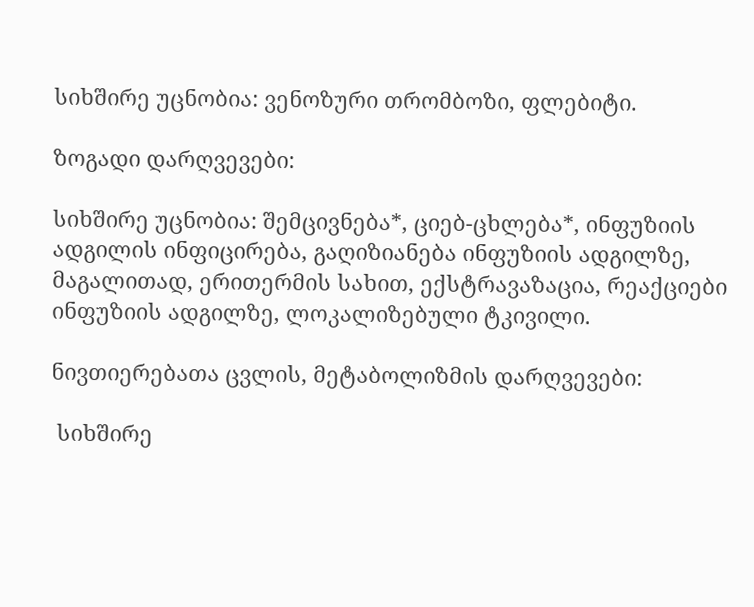სიხშირე უცნობია: ვენოზური თრომბოზი, ფლებიტი.

ზოგადი დარღვევები:

სიხშირე უცნობია: შემცივნება*, ციებ-ცხლება*, ინფუზიის ადგილის ინფიცირება, გაღიზიანება ინფუზიის ადგილზე, მაგალითად, ერითერმის სახით, ექსტრავაზაცია, რეაქციები ინფუზიის ადგილზე, ლოკალიზებული ტკივილი.

ნივთიერებათა ცვლის, მეტაბოლიზმის დარღვევები:

 სიხშირე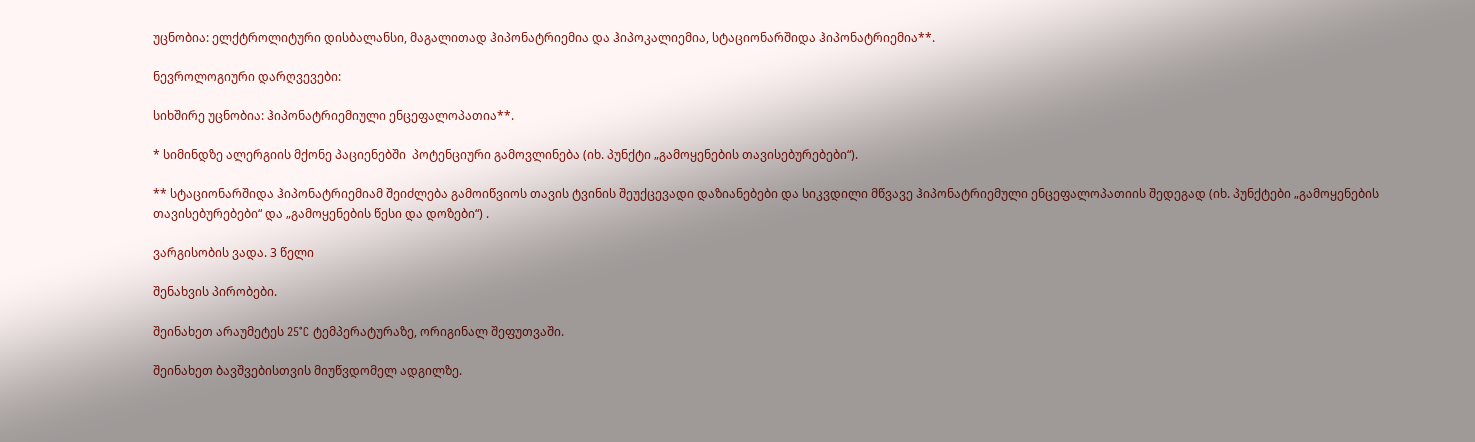უცნობია: ელქტროლიტური დისბალანსი, მაგალითად ჰიპონატრიემია და ჰიპოკალიემია, სტაციონარშიდა ჰიპონატრიემია**.

ნევროლოგიური დარღვევები:

სიხშირე უცნობია: ჰიპონატრიემიული ენცეფალოპათია**.

* სიმინდზე ალერგიის მქონე პაციენებში  პოტენციური გამოვლინება (იხ. პუნქტი „გამოყენების თავისებურებები“).

** სტაციონარშიდა ჰიპონატრიემიამ შეიძლება გამოიწვიოს თავის ტვინის შეუქცევადი დაზიანებები და სიკვდილი მწვავე ჰიპონატრიემული ენცეფალოპათიის შედეგად (იხ. პუნქტები „გამოყენების თავისებურებები“ და „გამოყენების წესი და დოზები“) .

ვარგისობის ვადა. 3 წელი

შენახვის პირობები.

შეინახეთ არაუმეტეს 25°C ტემპერატურაზე, ორიგინალ შეფუთვაში.

შეინახეთ ბავშვებისთვის მიუწვდომელ ადგილზე.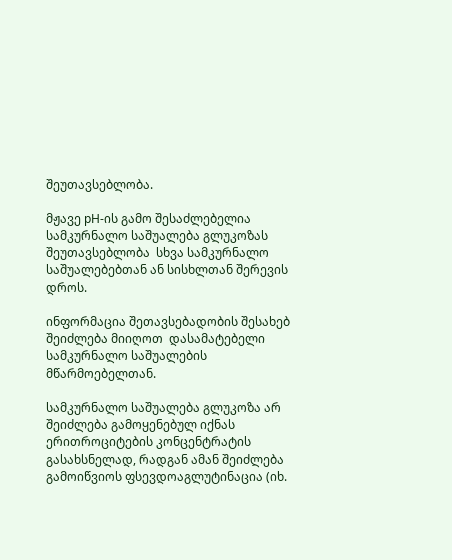შეუთავსებლობა.

მჟავე pH-ის გამო შესაძლებელია სამკურნალო საშუალება გლუკოზას შეუთავსებლობა  სხვა სამკურნალო საშუალებებთან ან სისხლთან შერევის დროს.

ინფორმაცია შეთავსებადობის შესახებ შეიძლება მიიღოთ  დასამატებელი სამკურნალო საშუალების მწარმოებელთან.

სამკურნალო საშუალება გლუკოზა არ შეიძლება გამოყენებულ იქნას ერითროციტების კონცენტრატის გასახსნელად, რადგან ამან შეიძლება გამოიწვიოს ფსევდოაგლუტინაცია (იხ.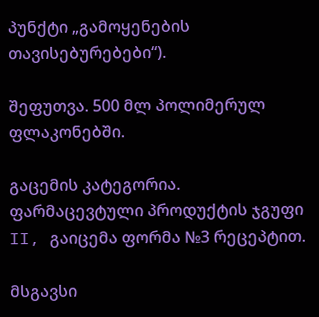პუნქტი „გამოყენების თავისებურებები“).

შეფუთვა. 500 მლ პოლიმერულ ფლაკონებში.

გაცემის კატეგორია. ფარმაცევტული პროდუქტის ჯგუფი II, გაიცემა ფორმა №3 რეცეპტით.

მსგავსი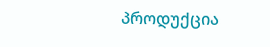პროდუქცია